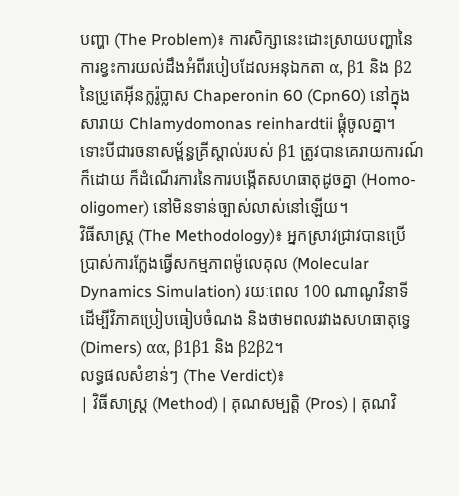បញ្ហា (The Problem)៖ ការសិក្សានេះដោះស្រាយបញ្ហានៃការខ្វះការយល់ដឹងអំពីរបៀបដែលអនុឯកតា α, β1 និង β2 នៃប្រូតេអ៊ីនក្លរ៉ូប្លាស Chaperonin 60 (Cpn60) នៅក្នុងសារាយ Chlamydomonas reinhardtii ផ្គុំចូលគ្នា។ ទោះបីជារចនាសម្ព័ន្ធគ្រីស្តាល់របស់ β1 ត្រូវបានគេរាយការណ៍ក៏ដោយ ក៏ដំណើរការនៃការបង្កើតសហធាតុដូចគ្នា (Homo-oligomer) នៅមិនទាន់ច្បាស់លាស់នៅឡើយ។
វិធីសាស្ត្រ (The Methodology)៖ អ្នកស្រាវជ្រាវបានប្រើប្រាស់ការក្លែងធ្វើសកម្មភាពម៉ូលេគុល (Molecular Dynamics Simulation) រយៈពេល 100 ណាណូវិនាទី ដើម្បីវិភាគប្រៀបធៀបចំណង និងថាមពលរវាងសហធាតុទ្វេ (Dimers) αα, β1β1 និង β2β2។
លទ្ធផលសំខាន់ៗ (The Verdict)៖
| វិធីសាស្ត្រ (Method) | គុណសម្បត្តិ (Pros) | គុណវិ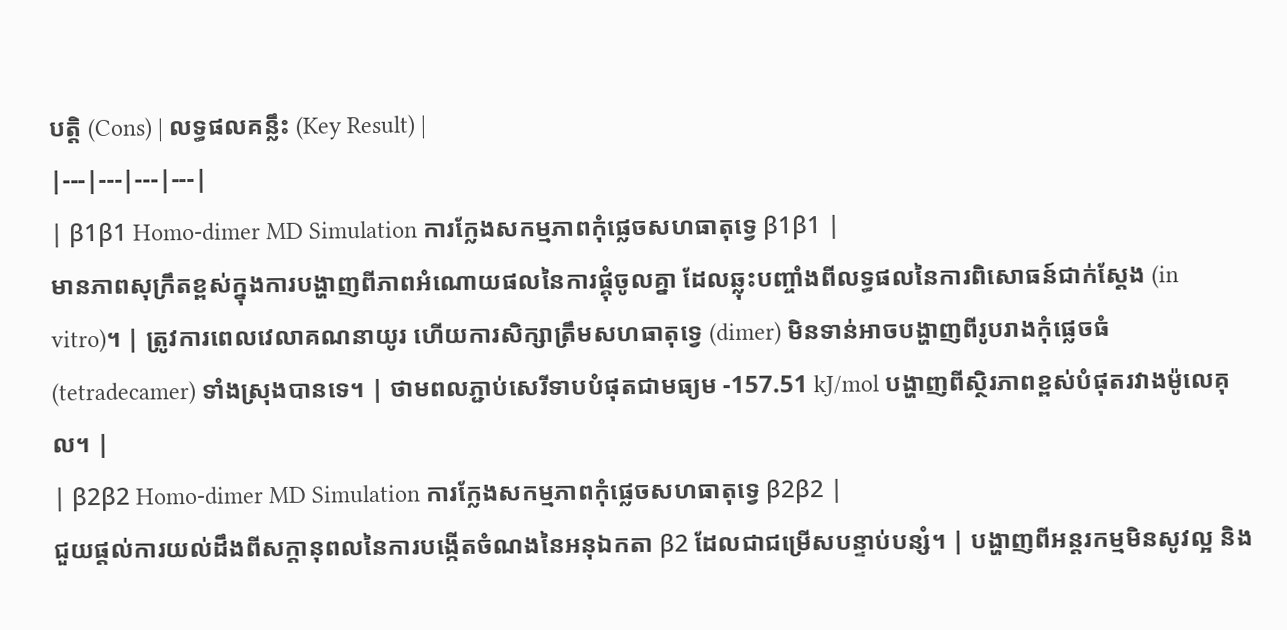បត្តិ (Cons) | លទ្ធផលគន្លឹះ (Key Result) |
|---|---|---|---|
| β1β1 Homo-dimer MD Simulation ការក្លែងសកម្មភាពកុំផ្លេចសហធាតុទ្វេ β1β1 |
មានភាពសុក្រឹតខ្ពស់ក្នុងការបង្ហាញពីភាពអំណោយផលនៃការផ្គុំចូលគ្នា ដែលឆ្លុះបញ្ចាំងពីលទ្ធផលនៃការពិសោធន៍ជាក់ស្តែង (in vitro)។ | ត្រូវការពេលវេលាគណនាយូរ ហើយការសិក្សាត្រឹមសហធាតុទ្វេ (dimer) មិនទាន់អាចបង្ហាញពីរូបរាងកុំផ្លេចធំ (tetradecamer) ទាំងស្រុងបានទេ។ | ថាមពលភ្ជាប់សេរីទាបបំផុតជាមធ្យម -157.51 kJ/mol បង្ហាញពីស្ថិរភាពខ្ពស់បំផុតរវាងម៉ូលេគុល។ |
| β2β2 Homo-dimer MD Simulation ការក្លែងសកម្មភាពកុំផ្លេចសហធាតុទ្វេ β2β2 |
ជួយផ្តល់ការយល់ដឹងពីសក្តានុពលនៃការបង្កើតចំណងនៃអនុឯកតា β2 ដែលជាជម្រើសបន្ទាប់បន្សំ។ | បង្ហាញពីអន្តរកម្មមិនសូវល្អ និង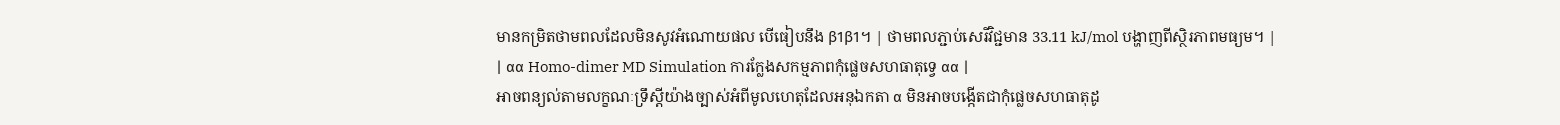មានកម្រិតថាមពលដែលមិនសូវអំណោយផល បើធៀបនឹង β1β1។ | ថាមពលភ្ជាប់សេរីវិជ្ជមាន 33.11 kJ/mol បង្ហាញពីស្ថិរភាពមធ្យម។ |
| αα Homo-dimer MD Simulation ការក្លែងសកម្មភាពកុំផ្លេចសហធាតុទ្វេ αα |
អាចពន្យល់តាមលក្ខណៈទ្រឹស្តីយ៉ាងច្បាស់អំពីមូលហេតុដែលអនុឯកតា α មិនអាចបង្កើតជាកុំផ្លេចសហធាតុដូ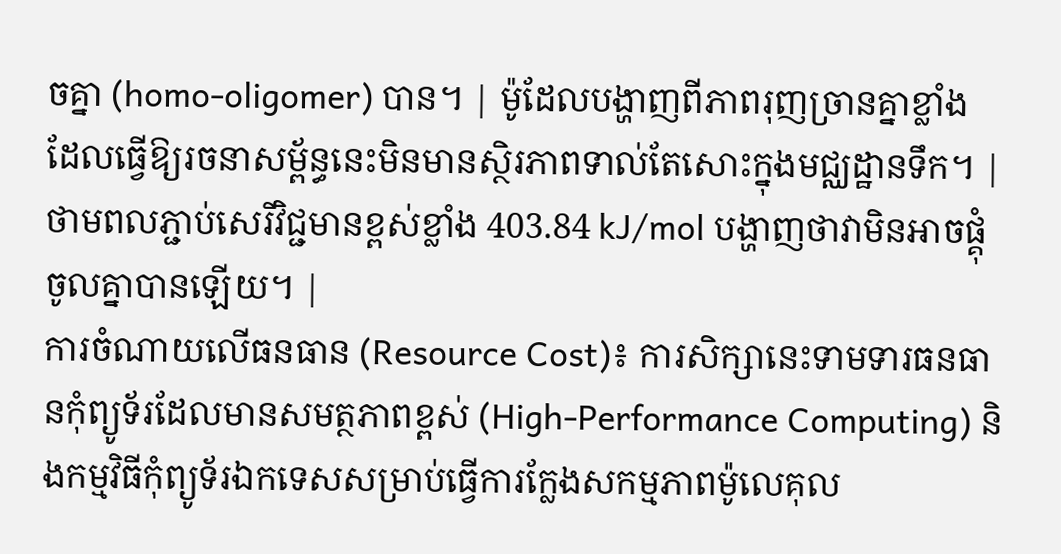ចគ្នា (homo-oligomer) បាន។ | ម៉ូដែលបង្ហាញពីភាពរុញច្រានគ្នាខ្លាំង ដែលធ្វើឱ្យរចនាសម្ព័ន្ធនេះមិនមានស្ថិរភាពទាល់តែសោះក្នុងមជ្ឈដ្ឋានទឹក។ | ថាមពលភ្ជាប់សេរីវិជ្ជមានខ្ពស់ខ្លាំង 403.84 kJ/mol បង្ហាញថាវាមិនអាចផ្គុំចូលគ្នាបានឡើយ។ |
ការចំណាយលើធនធាន (Resource Cost)៖ ការសិក្សានេះទាមទារធនធានកុំព្យូទ័រដែលមានសមត្ថភាពខ្ពស់ (High-Performance Computing) និងកម្មវិធីកុំព្យូទ័រឯកទេសសម្រាប់ធ្វើការក្លែងសកម្មភាពម៉ូលេគុល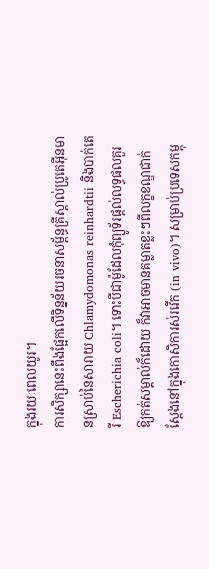ក្នុងរយៈពេលយូរ។
ការសិក្សានេះពឹងផ្អែកលើទិន្នន័យរចនាសម្ព័ន្ធគ្រីស្តាល់ប្រូតេអ៊ីនមានស្រាប់នៃសារាយ Chlamydomonas reinhardtii និងបាក់តេរី Escherichia coli។ ទោះបីជាម៉ូដែលកុំព្យូទ័រផ្តល់លទ្ធផលគួរឱ្យកត់សម្គាល់ក៏ដោយ ក៏វាអាចមានគម្លាតខ្លះៗពីលក្ខខណ្ឌជាក់ស្តែងនៅក្នុងកោសិការស់រវើក (in vivo)។ សម្រាប់ប្រទេសកម្ពុ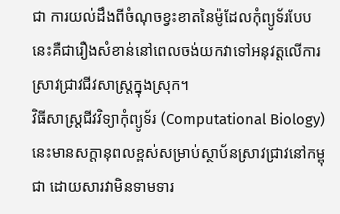ជា ការយល់ដឹងពីចំណុចខ្វះខាតនៃម៉ូដែលកុំព្យូទ័របែបនេះគឺជារឿងសំខាន់នៅពេលចង់យកវាទៅអនុវត្តលើការស្រាវជ្រាវជីវសាស្ត្រក្នុងស្រុក។
វិធីសាស្ត្រជីវវិទ្យាកុំព្យូទ័រ (Computational Biology) នេះមានសក្តានុពលខ្ពស់សម្រាប់ស្ថាប័នស្រាវជ្រាវនៅកម្ពុជា ដោយសារវាមិនទាមទារ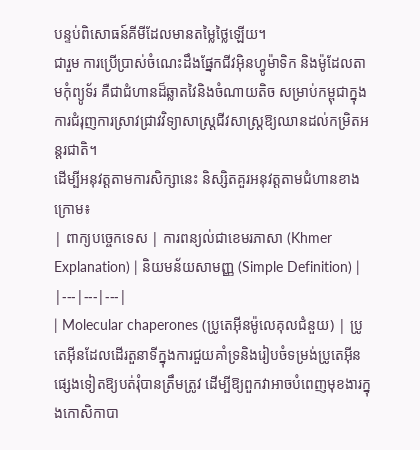បន្ទប់ពិសោធន៍គីមីដែលមានតម្លៃថ្លៃឡើយ។
ជារួម ការប្រើប្រាស់ចំណេះដឹងផ្នែកជីវអ៊ិនហ្វូម៉ាទិក និងម៉ូដែលតាមកុំព្យូទ័រ គឺជាជំហានដ៏ឆ្លាតវៃនិងចំណាយតិច សម្រាប់កម្ពុជាក្នុងការជំរុញការស្រាវជ្រាវវិទ្យាសាស្ត្រជីវសាស្ត្រឱ្យឈានដល់កម្រិតអន្តរជាតិ។
ដើម្បីអនុវត្តតាមការសិក្សានេះ និស្សិតគួរអនុវត្តតាមជំហានខាងក្រោម៖
| ពាក្យបច្ចេកទេស | ការពន្យល់ជាខេមរភាសា (Khmer Explanation) | និយមន័យសាមញ្ញ (Simple Definition) |
|---|---|---|
| Molecular chaperones (ប្រូតេអ៊ីនម៉ូលេគុលជំនួយ) | ប្រូតេអ៊ីនដែលដើរតួនាទីក្នុងការជួយគាំទ្រនិងរៀបចំទម្រង់ប្រូតេអ៊ីនផ្សេងទៀតឱ្យបត់រុំបានត្រឹមត្រូវ ដើម្បីឱ្យពួកវាអាចបំពេញមុខងារក្នុងកោសិកាបា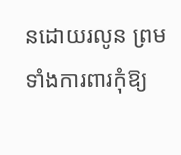នដោយរលូន ព្រមទាំងការពារកុំឱ្យ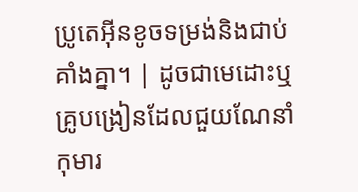ប្រូតេអ៊ីនខូចទម្រង់និងជាប់គាំងគ្នា។ | ដូចជាមេដោះឬគ្រូបង្រៀនដែលជួយណែនាំកុមារ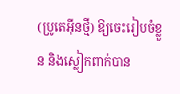(ប្រូតេអ៊ីនថ្មី) ឱ្យចេះរៀបចំខ្លួន និងស្លៀកពាក់បាន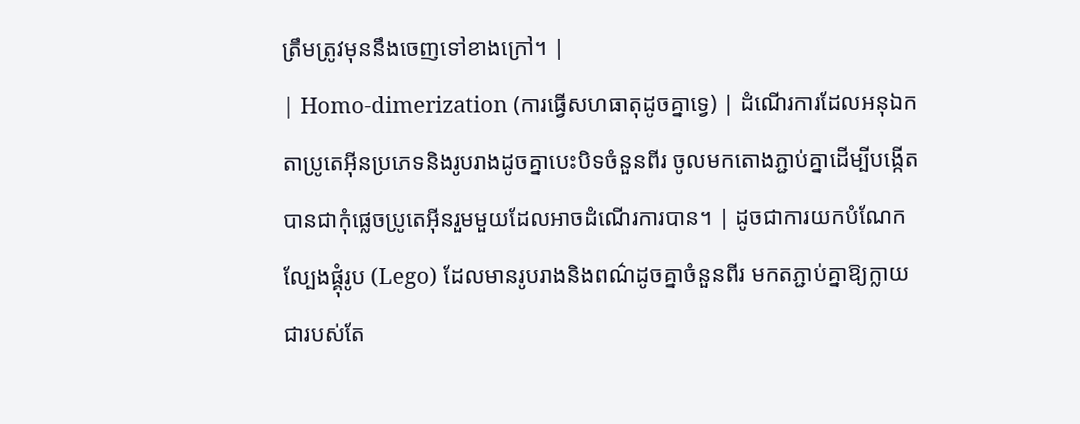ត្រឹមត្រូវមុននឹងចេញទៅខាងក្រៅ។ |
| Homo-dimerization (ការធ្វើសហធាតុដូចគ្នាទ្វេ) | ដំណើរការដែលអនុឯកតាប្រូតេអ៊ីនប្រភេទនិងរូបរាងដូចគ្នាបេះបិទចំនួនពីរ ចូលមកតោងភ្ជាប់គ្នាដើម្បីបង្កើតបានជាកុំផ្លេចប្រូតេអ៊ីនរួមមួយដែលអាចដំណើរការបាន។ | ដូចជាការយកបំណែកល្បែងផ្គុំរូប (Lego) ដែលមានរូបរាងនិងពណ៌ដូចគ្នាចំនួនពីរ មកតភ្ជាប់គ្នាឱ្យក្លាយជារបស់តែ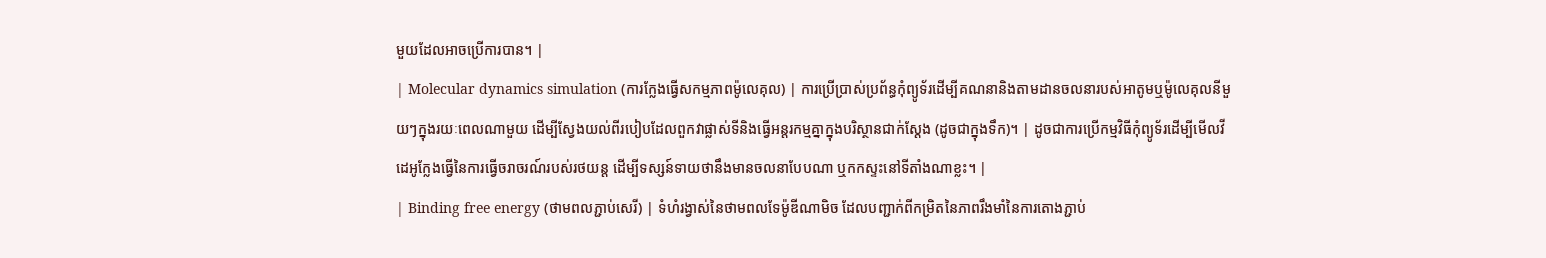មួយដែលអាចប្រើការបាន។ |
| Molecular dynamics simulation (ការក្លែងធ្វើសកម្មភាពម៉ូលេគុល) | ការប្រើប្រាស់ប្រព័ន្ធកុំព្យូទ័រដើម្បីគណនានិងតាមដានចលនារបស់អាតូមឬម៉ូលេគុលនីមួយៗក្នុងរយៈពេលណាមួយ ដើម្បីស្វែងយល់ពីរបៀបដែលពួកវាផ្លាស់ទីនិងធ្វើអន្តរកម្មគ្នាក្នុងបរិស្ថានជាក់ស្តែង (ដូចជាក្នុងទឹក)។ | ដូចជាការប្រើកម្មវិធីកុំព្យូទ័រដើម្បីមើលវីដេអូក្លែងធ្វើនៃការធ្វើចរាចរណ៍របស់រថយន្ត ដើម្បីទស្សន៍ទាយថានឹងមានចលនាបែបណា ឬកកស្ទះនៅទីតាំងណាខ្លះ។ |
| Binding free energy (ថាមពលភ្ជាប់សេរី) | ទំហំរង្វាស់នៃថាមពលទែម៉ូឌីណាមិច ដែលបញ្ជាក់ពីកម្រិតនៃភាពរឹងមាំនៃការតោងភ្ជាប់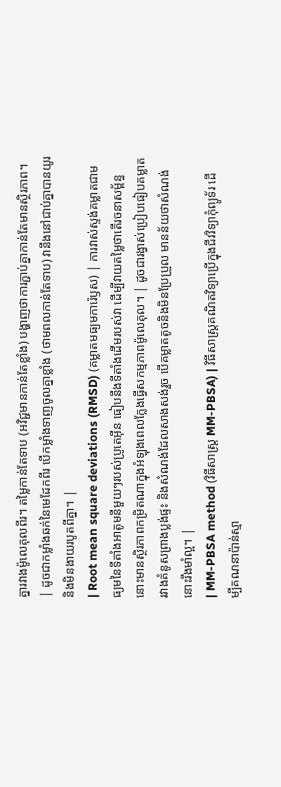គ្នារវាងម៉ូលេគុលពីរ។ តម្លៃកាន់តែទាប (អវិជ្ជមានកាន់តែខ្លាំង) បង្ហាញថាការភ្ជាប់គ្នាកាន់តែមានស្ថិរភាព។ | ដូចជាកម្លាំងឆក់នៃមេដែកពីរ បើកម្លាំងទាញចូលគ្នាខ្លាំង (ថាមពលកាន់តែទាប) វានឹងនៅជាប់គ្នាបានយូរនិងមិនងាយរបូតពីគ្នា។ |
| Root mean square deviations (RMSD) (គម្លាតមធ្យមការ៉េឫស) | ការវាស់ស្ទង់គម្លាតជាមធ្យមនៃទីតាំងអាតូមនីមួយៗរបស់ប្រូតេអ៊ីន ធៀបនឹងទីតាំងដើមរបស់វា ដើម្បីវាយតម្លៃថាតើរចនាសម្ព័ន្ធនោះមានស្ថិរភាពកម្រិតណាក្នុងអំឡុងពេលក្លែងធ្វើសកម្មភាពម៉ូលេគុល។ | ដូចជារង្វាស់ប្រៀបធៀបគម្លាតរវាងគំនូសព្រាងប្លង់ផ្ទះ និងសំណង់ដែលសាងសង់រួច បើគម្លាតតូចនិងមិនប្រែប្រួល មានន័យថាសំណង់នោះរឹងមាំល្អ។ |
| MM-PBSA method (វិធីសាស្ត្រ MM-PBSA) | វិធីសាស្ត្រគណិតវិទ្យាប្រើក្នុងជីវវិទ្យាកុំព្យូទ័រ ដើម្បីគណនាប៉ាន់ស្មា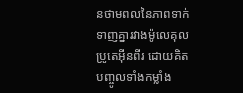នថាមពលនៃភាពទាក់ទាញគ្នារវាងម៉ូលេគុលប្រូតេអ៊ីនពីរ ដោយគិតបញ្ចូលទាំងកម្លាំង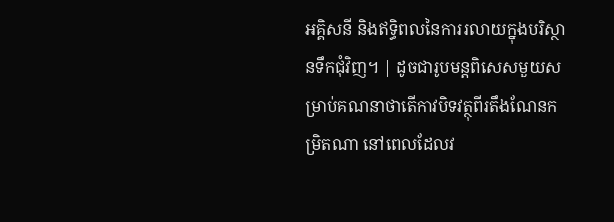អគ្គិសនី និងឥទ្ធិពលនៃការរលាយក្នុងបរិស្ថានទឹកជុំវិញ។ | ដូចជារូបមន្តពិសេសមួយសម្រាប់គណនាថាតើកាវបិទវត្ថុពីរតឹងណែនកម្រិតណា នៅពេលដែលវ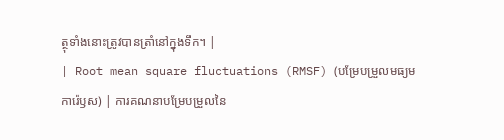ត្ថុទាំងនោះត្រូវបានត្រាំនៅក្នុងទឹក។ |
| Root mean square fluctuations (RMSF) (បម្រែបម្រួលមធ្យមការ៉េឫស) | ការគណនាបម្រែបម្រួលនៃ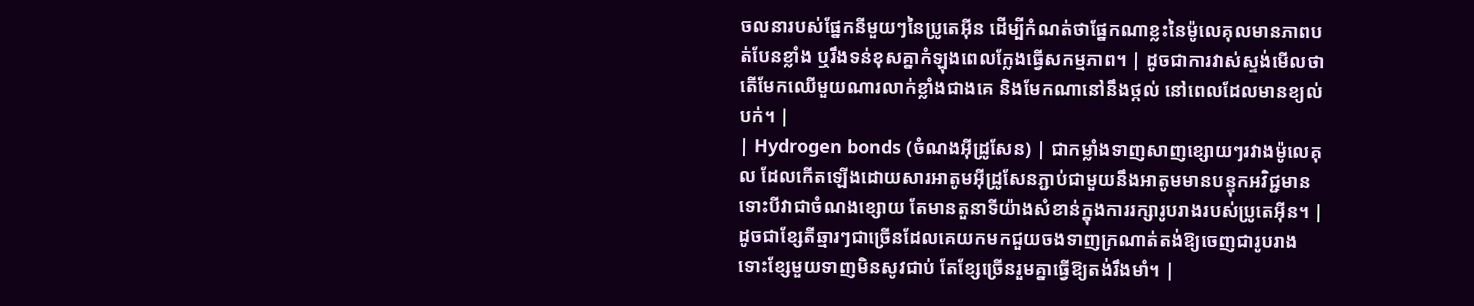ចលនារបស់ផ្នែកនីមួយៗនៃប្រូតេអ៊ីន ដើម្បីកំណត់ថាផ្នែកណាខ្លះនៃម៉ូលេគុលមានភាពបត់បែនខ្លាំង ឬរឹងទន់ខុសគ្នាកំឡុងពេលក្លែងធ្វើសកម្មភាព។ | ដូចជាការវាស់ស្ទង់មើលថាតើមែកឈើមួយណារលាក់ខ្លាំងជាងគេ និងមែកណានៅនឹងថ្កល់ នៅពេលដែលមានខ្យល់បក់។ |
| Hydrogen bonds (ចំណងអ៊ីដ្រូសែន) | ជាកម្លាំងទាញសាញខ្សោយៗរវាងម៉ូលេគុល ដែលកើតឡើងដោយសារអាតូមអ៊ីដ្រូសែនភ្ជាប់ជាមួយនឹងអាតូមមានបន្ទុកអវិជ្ជមាន ទោះបីវាជាចំណងខ្សោយ តែមានតួនាទីយ៉ាងសំខាន់ក្នុងការរក្សារូបរាងរបស់ប្រូតេអ៊ីន។ | ដូចជាខ្សែតីឆ្មារៗជាច្រើនដែលគេយកមកជួយចងទាញក្រណាត់តង់ឱ្យចេញជារូបរាង ទោះខ្សែមួយទាញមិនសូវជាប់ តែខ្សែច្រើនរួមគ្នាធ្វើឱ្យតង់រឹងមាំ។ |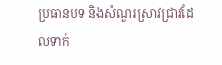ប្រធានបទ និងសំណួរស្រាវជ្រាវដែលទាក់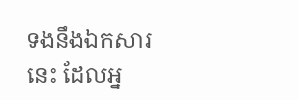ទងនឹងឯកសារនេះ ដែលអ្ន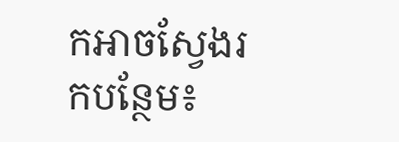កអាចស្វែងរកបន្ថែម៖